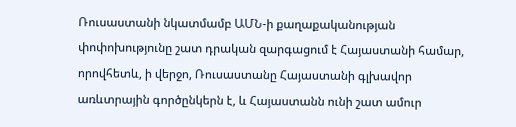Ռուսաստանի նկատմամբ ԱՄՆ-ի քաղաքականության փոփոխությունը շատ դրական զարգացում է Հայաստանի համար, որովհետև, ի վերջո, Ռուսաստանը Հայաստանի գլխավոր առևտրային գործընկերն է, և Հայաստանն ունի շատ ամուր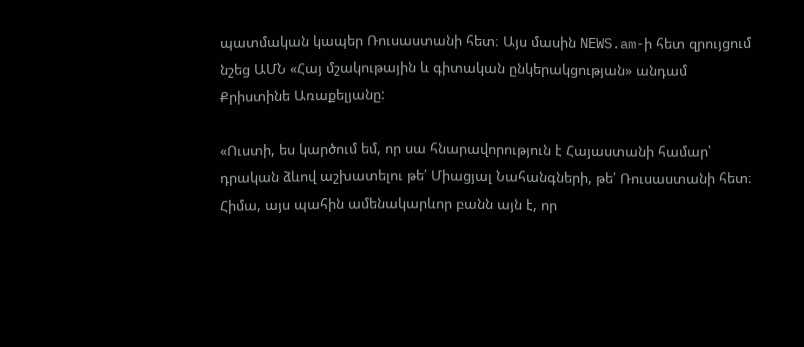պատմական կապեր Ռուսաստանի հետ։ Այս մասին NEWS.am-ի հետ զրույցում նշեց ԱՄՆ «Հայ մշակութային և գիտական ընկերակցության» անդամ Քրիստինե Առաքելյանը:

«Ուստի, ես կարծում եմ, որ սա հնարավորություն է Հայաստանի համար՝ դրական ձևով աշխատելու թե՛ Միացյալ Նահանգների, թե՛ Ռուսաստանի հետ։ Հիմա, այս պահին ամենակարևոր բանն այն է, որ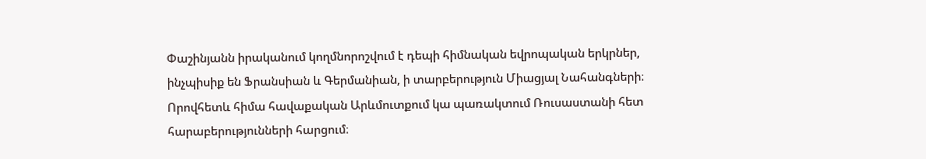Փաշինյանն իրականում կողմնորոշվում է դեպի հիմնական եվրոպական երկրներ, ինչպիսիք են Ֆրանսիան և Գերմանիան, ի տարբերություն Միացյալ Նահանգների։ Որովհետև հիմա հավաքական Արևմուտքում կա պառակտում Ռուսաստանի հետ հարաբերությունների հարցում։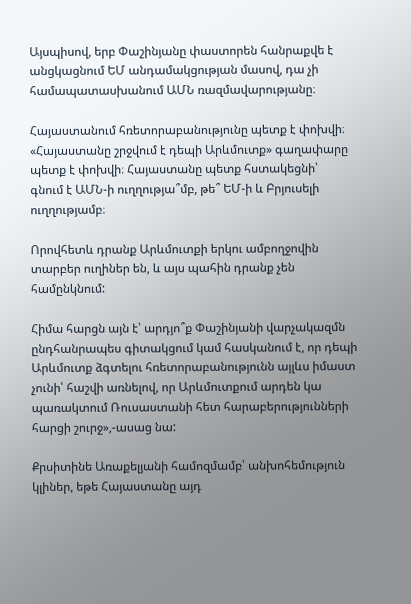Այսպիսով, երբ Փաշինյանը փաստորեն հանրաքվե է անցկացնում ԵՄ անդամակցության մասով, դա չի համապատասխանում ԱՄՆ ռազմավարությանը։

Հայաստանում հռետորաբանությունը պետք է փոխվի։ «Հայաստանը շրջվում է դեպի Արևմուտք» գաղափարը պետք է փոխվի։ Հայաստանը պետք հստակեցնի՝  գնում է ԱՄՆ-ի ուղղությա՞մբ, թե՞ ԵՄ-ի և Բրյուսելի ուղղությամբ։

Որովհետև դրանք Արևմուտքի երկու ամբողջովին տարբեր ուղիներ են, և այս պահին դրանք չեն համընկնում:

Հիմա հարցն այն է՝ արդյո՞ք Փաշինյանի վարչակազմն ընդհանրապես գիտակցում կամ հասկանում է, որ դեպի Արևմուտք ձգտելու հռետորաբանությունն այլևս իմաստ չունի՝ հաշվի առնելով, որ Արևմուտքում արդեն կա պառակտում Ռուսաստանի հետ հարաբերությունների հարցի շուրջ»,-ասաց նա:

Քրսիտինե Առաքելյանի համոզմամբ՝ անխոհեմություն կլիներ, եթե Հայաստանը այդ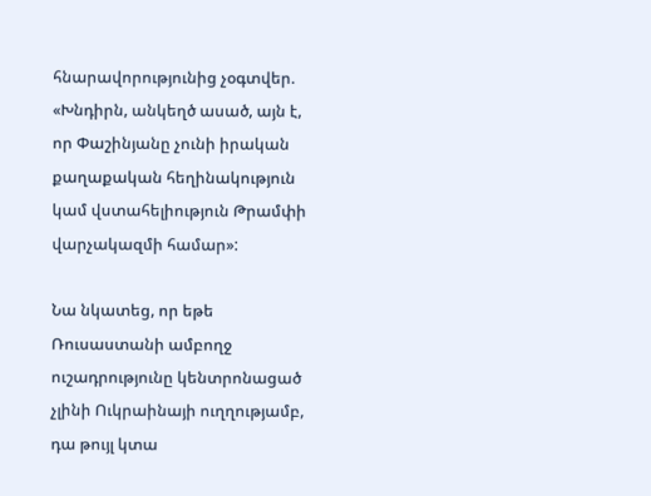հնարավորությունից չօգտվեր. «Խնդիրն, անկեղծ ասած, այն է, որ Փաշինյանը չունի իրական քաղաքական հեղինակություն կամ վստահելիություն Թրամփի վարչակազմի համար»:

Նա նկատեց, որ եթե Ռուսաստանի ամբողջ ուշադրությունը կենտրոնացած չլինի Ուկրաինայի ուղղությամբ, դա թույլ կտա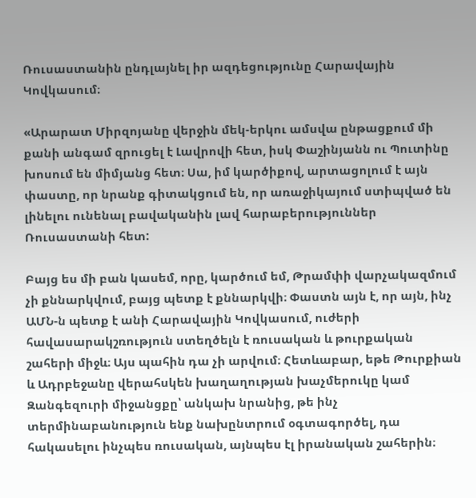Ռուսաստանին ընդլայնել իր ազդեցությունը Հարավային Կովկասում։

«Արարատ Միրզոյանը վերջին մեկ-երկու ամսվա ընթացքում մի քանի անգամ զրուցել է Լավրովի հետ, իսկ Փաշինյանն ու Պուտինը խոսում են միմյանց հետ։ Սա, իմ կարծիքով, արտացոլում է այն փաստը, որ նրանք գիտակցում են, որ առաջիկայում ստիպված են լինելու ունենալ բավականին լավ հարաբերություններ Ռուսաստանի հետ:

Բայց ես մի բան կասեմ, որը, կարծում եմ, Թրամփի վարչակազմում չի քննարկվում, բայց պետք է քննարկվի։ Փաստն այն է, որ այն, ինչ ԱՄՆ-ն պետք է անի Հարավային Կովկասում, ուժերի հավասարակշռություն ստեղծելն է ռուսական և թուրքական շահերի միջև։ Այս պահին դա չի արվում։ Հետևաբար, եթե Թուրքիան և Ադրբեջանը վերահսկեն խաղաղության խաչմերուկը կամ Զանգեզուրի միջանցքը՝ անկախ նրանից, թե ինչ տերմինաբանություն ենք նախընտրում օգտագործել, դա հակասելու ինչպես ռուսական, այնպես էլ իրանական շահերին։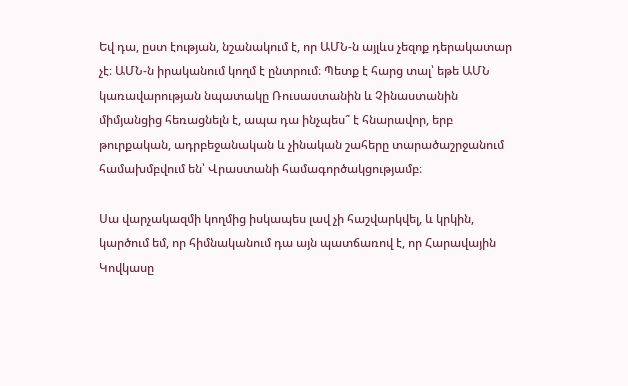Եվ դա, ըստ էության, նշանակում է, որ ԱՄՆ-ն այլևս չեզոք դերակատար չէ։ ԱՄՆ-ն իրականում կողմ է ընտրում։ Պետք է հարց տալ՝ եթե ԱՄՆ կառավարության նպատակը Ռուսաստանին և Չինաստանին միմյանցից հեռացնելն է, ապա դա ինչպես՞ է հնարավոր, երբ թուրքական, ադրբեջանական և չինական շահերը տարածաշրջանում համախմբվում են՝ Վրաստանի համագործակցությամբ։

Սա վարչակազմի կողմից իսկապես լավ չի հաշվարկվել, և կրկին, կարծում եմ, որ հիմնականում դա այն պատճառով է, որ Հարավային Կովկասը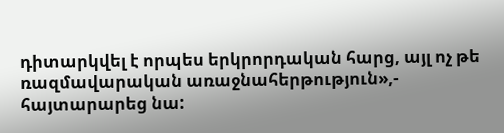դիտարկվել է որպես երկրորդական հարց, այլ ոչ թե ռազմավարական առաջնահերթություն»,- հայտարարեց նա: